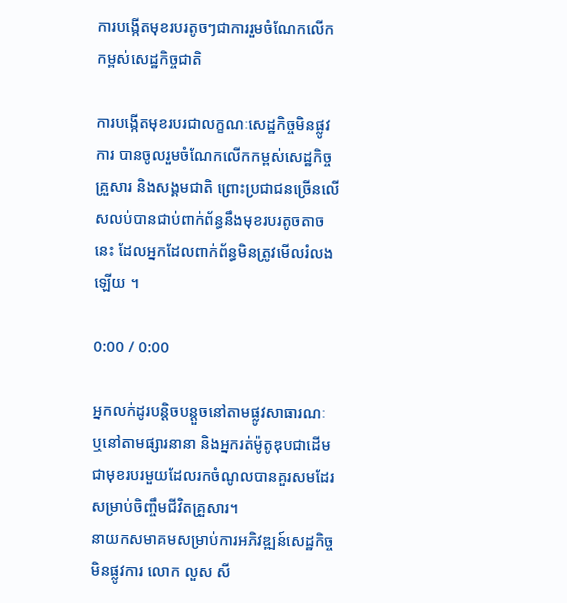ការបង្កើតមុខរបរតូចៗជាការរួមចំណែកលើកកម្ពស់សេដ្ឋកិច្ចជាតិ

ការបង្កើតមុខរបរជាលក្ខណៈសេដ្ឋកិច្ចមិនផ្លូវការ បានចូលរួមចំណែកលើកកម្ពស់សេដ្ឋកិច្ចគ្រួសារ និងសង្គមជាតិ ព្រោះប្រជាជនច្រើនលើសលប់បានជាប់ពាក់ព័ន្ធនឹងមុខរបរតូចតាចនេះ ដែលអ្នកដែលពាក់ព័ន្ធមិនត្រូវមើលរំលងឡើយ ។

0:00 / 0:00

អ្នកលក់ដូរបន្តិចបន្តួចនៅតាមផ្លូវសាធារណៈ ឬនៅតាមផ្សារនានា និងអ្នករត់ម៉ូតូឌុបជាដើម ជាមុខរបរមួយដែលរកចំណូលបានគួរសមដែរសម្រាប់ចិញ្ចឹមជីវិតគ្រួសារ។
នាយកសមាគមសម្រាប់ការអភិវឌ្ឍន៍សេដ្ឋកិច្ចមិនផ្លូវការ លោក លួស សី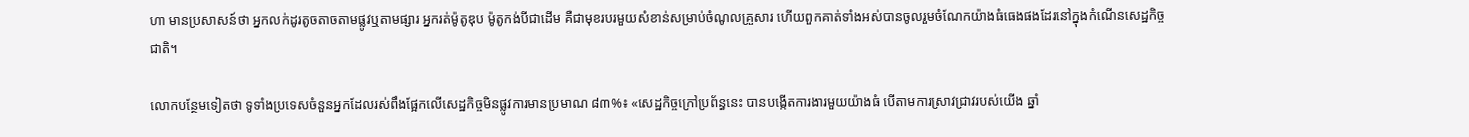ហា មានប្រសាសន៍ថា អ្នកលក់ដូរតូចតាចតាមផ្លូវឬតាមផ្សារ អ្នករត់ម៉ូតូឌុប ម៉ូតូកង់បីជាដើម គឺជាមុខរបរមួយសំខាន់សម្រាប់ចំណូលគ្រួសារ ហើយពួកគាត់ទាំងអស់បានចូលរួមចំណែកយ៉ាងធំធេងផងដែរនៅក្នុងកំណើនសេដ្ឋកិច្ចជាតិ។

លោកបន្ថែមទៀតថា ទូទាំងប្រទេសចំនួនអ្នកដែលរស់ពឹងផ្អែកលើសេដ្ឋកិច្ចមិនផ្លូវការមានប្រមាណ ៨៣%៖ «សេដ្ឋកិច្ចក្រៅប្រព័ន្ធនេះ បានបង្កើតការងារមួយយ៉ាងធំ បើតាមការស្រាវជ្រាវរបស់យើង ឆ្នាំ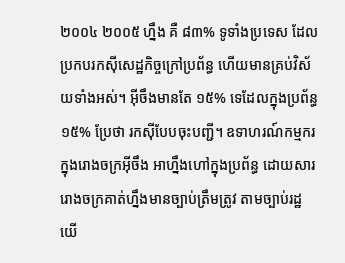២០០៤ ២០០៥ ហ្នឹង គឺ ៨៣% ទូទាំងប្រទេស ដែលប្រកបរកស៊ីសេដ្ឋកិច្ចក្រៅប្រព័ន្ធ ហើយមានគ្រប់វិស័យទាំងអស់។ អ៊ីចឹងមានតែ ១៥% ទេដែលក្នុងប្រព័ន្ធ ១៥% ប្រែថា រកស៊ីបែបចុះបញ្ជី។ ឧទាហរណ៍កម្មករក្នុងរោងចក្រអ៊ីចឹង អាហ្នឹងហៅក្នុងប្រព័ន្ធ ដោយសាររោងចក្រគាត់ហ្នឹងមានច្បាប់ត្រឹមត្រូវ តាមច្បាប់រដ្ឋយើ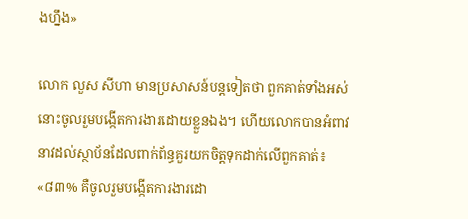ងហ្នឹង»

លោក លួស សីហា មានប្រសាសន៍បន្តទៀតថា ពួកគាត់ទាំងអស់នោះចូលរួមបង្កើតការងារដោយខ្លួនឯង។ ហើយលោកបានអំពាវនាវដល់ស្ថាប័នដែលពាក់ព័ន្ធគួរយកចិត្តទុកដាក់លើពួកគាត់៖ «៨៣% គឺចូលរួមបង្កើតការងារដោ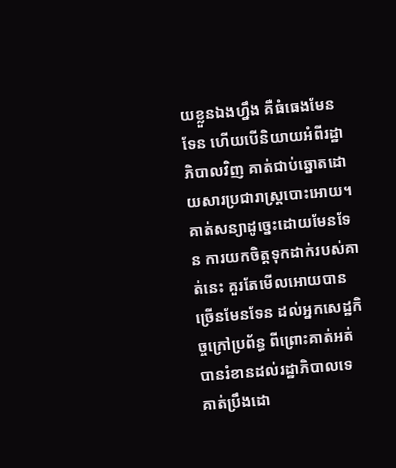យខ្លួនឯងហ្នឹង គឺធំធេងមែនទែន ហើយបើនិយាយអំពីរដ្ឋាភិបាលវិញ គាត់ជាប់ឆ្នោតដោយសារប្រជារាស្ត្របោះអោយ។ គាត់សន្យាដូច្នេះដោយមែនទែន ការយកចិត្តទុកដាក់របស់គាត់នេះ គួរតែមើលអោយបានច្រើនមែនទែន ដល់អ្នកសេដ្ឋកិច្ចក្រៅប្រព័ន្ធ ពីព្រោះគាត់អត់បានរំខានដល់រដ្ឋាភិបាលទេ គាត់ប្រឹងដោ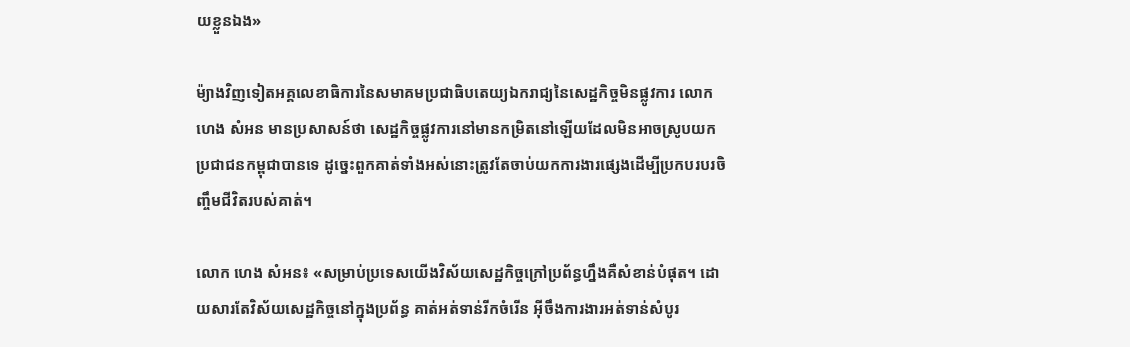យខ្លួនឯង»

ម៉្យាងវិញទៀតអគ្គលេខាធិការនៃសមាគមប្រជាធិបតេយ្យឯករាជ្យនៃសេដ្ឋកិច្ចមិនផ្លូវការ លោក ហេង សំអន មានប្រសាសន៍ថា សេដ្ឋកិច្ចផ្លូវការនៅមានកម្រិតនៅឡើយដែលមិនអាចស្រូបយកប្រជាជនកម្ពុជាបានទេ ដូច្នេះពួកគាត់ទាំងអស់នោះត្រូវតែចាប់យកការងារផ្សេងដើម្បីប្រកបរបរចិញ្ចឹមជីវិតរបស់គាត់។

លោក ហេង សំអន៖ «សម្រាប់ប្រទេសយើងវិស័យសេដ្ឋកិច្ចក្រៅប្រព័ន្ធហ្នឹងគឺសំខាន់បំផុត។ ដោយសារតែវិស័យសេដ្ឋកិច្ចនៅក្នុងប្រព័ន្ធ គាត់អត់ទាន់រីកចំរើន អ៊ីចឹងការងារអត់ទាន់សំបូរ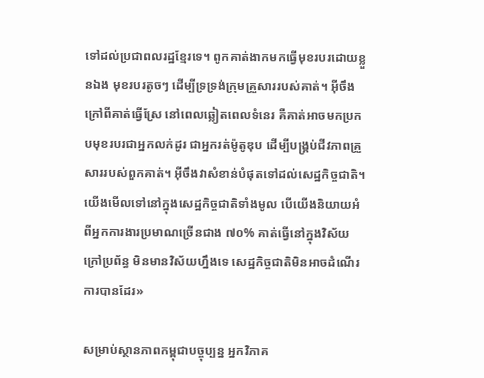ទៅដល់ប្រជាពលរដ្ឋខ្មែរទេ។ ពូកគាត់ងាកមកធ្វើមុខរបរដោយខ្លួនឯង មុខរបរតូចៗ ដើម្បីទ្រទ្រង់ក្រុមគ្រួសាររបស់គាត់។ អ៊ីចឹងក្រៅពីគាត់ធ្វើស្រែ នៅពេលឆ្លៀតពេលទំនេរ គឺគាត់អាចមកប្រកបមុខរបរជាអ្នកលក់ដូរ ជាអ្នករត់ម៉ូតូឌុប ដើម្បីបង្គ្រប់ជីវភាពគ្រួសាររបស់ពួកគាត់។ អ៊ីចឹងវាសំខាន់បំផុតទៅដល់សេដ្ឋកិច្ចជាតិ។ យើងមើលទៅនៅក្នុងសេដ្ឋកិច្ចជាតិទាំងមូល បើយើងនិយាយអំពីអ្នកការងារប្រមាណច្រើនជាង ៧០% គាត់ធ្វើនៅក្នុងវិស័យក្រៅប្រព័ន្ធ មិនមានវិស័យហ្នឹងទេ សេដ្ឋកិច្ចជាតិមិនអាចដំណើរការបានដែរ»

សម្រាប់ស្ថានភាពកម្ពុជាបច្ចុប្បន្ន អ្នកវិភាគ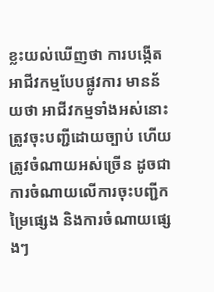ខ្លះយល់ឃើញថា ការបង្កើតអាជីវកម្មបែបផ្លូវការ មានន័យថា អាជីវកម្មទាំងអស់នោះត្រូវចុះបញ្ជីដោយច្បាប់ ហើយត្រូវចំណាយអស់ច្រើន ដូចជាការចំណាយលើការចុះបញ្ជីកម្រៃផ្សេង និងការចំណាយផ្សេងៗ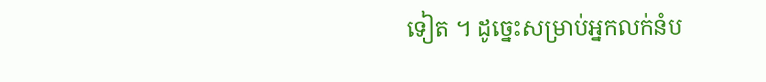ទៀត ។ ដូច្នេះសម្រាប់អ្នកលក់នំប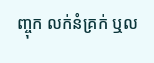ញ្ចុក លក់នំគ្រក់ ឬល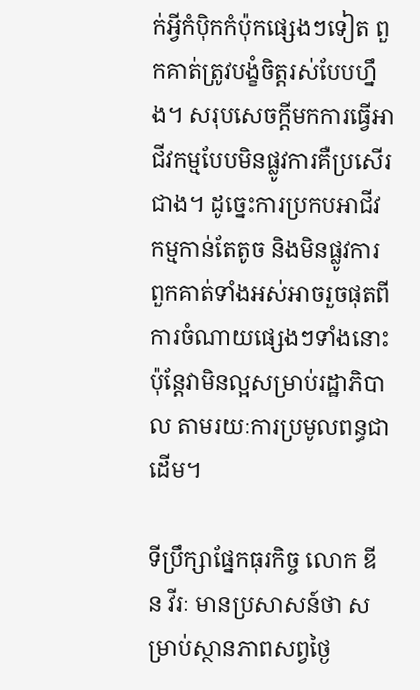ក់អ្វីកំប៉ិកកំប៉ុកផ្សេងៗទៀត ពួកគាត់ត្រូវបង្ខំចិត្តរស់បែបហ្នឹង។ សរុបសេចក្ដីមកការធ្វើអាជីវកម្មបែបមិនផ្លូវការគឺប្រសើរជាង។ ដូច្នេះការប្រកបអាជីវកម្មកាន់តែតូច និងមិនផ្លូវការ ពួកគាត់ទាំងអស់អាចរួចផុតពីការចំណាយផ្សេងៗទាំងនោះ ប៉ុន្តែវាមិនល្អសម្រាប់រដ្ឋាភិបាល តាមរយៈការប្រមូលពន្ធជាដើម។

ទីប្រឹក្សាផ្នែកធុរកិច្ច លោក ឌីន វីរៈ មានប្រសាសន៍ថា សម្រាប់ស្ថានភាពសព្វថ្ងៃ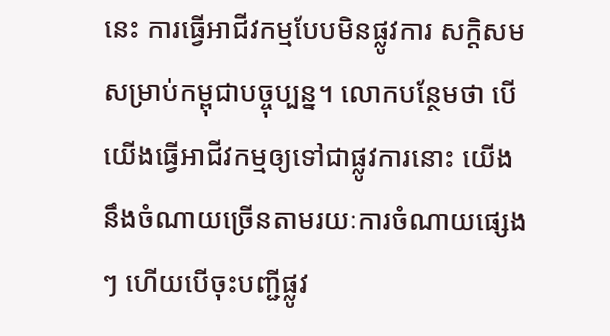នេះ ការធ្វើអាជីវកម្មបែបមិនផ្លូវការ សក្ដិសមសម្រាប់កម្ពុជាបច្ចុប្បន្ន។ លោកបន្ថែមថា បើយើងធ្វើអាជីវកម្មឲ្យទៅជាផ្លូវការនោះ យើងនឹងចំណាយច្រើនតាមរយៈការចំណាយផ្សេងៗ ហើយបើចុះបញ្ជីផ្លូវ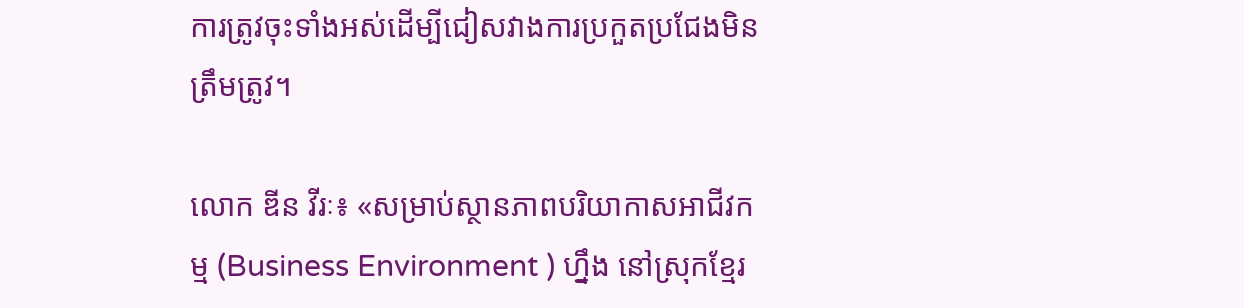ការត្រូវចុះទាំងអស់ដើម្បីជៀសវាងការប្រកួតប្រជែងមិនត្រឹមត្រូវ។

លោក ឌីន វីរៈ៖ «សម្រាប់ស្ថានភាពបរិយាកាសអាជីវកម្ម (Business Environment ) ហ្នឹង នៅស្រុកខ្មែរ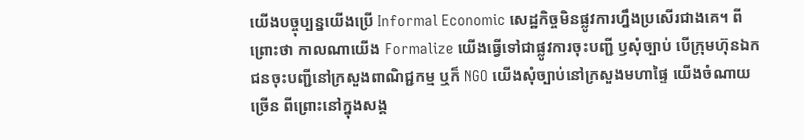យើងបច្ចុប្បន្នយើងប្រើ Informal Economic សេដ្ឋកិច្ចមិនផ្លូវការហ្នឹងប្រសើរជាងគេ។ ពីព្រោះថា កាលណាយើង Formalize យើងធ្វើទៅជាផ្លូវការចុះបញ្ជី ឫសុំច្បាប់ បើក្រុមហ៊ុនឯកជនចុះបញ្ជីនៅក្រសួងពាណិជ្ជកម្ម ឬក៏ NGO យើងសុំច្បាប់នៅក្រសួងមហាផ្ទៃ យើងចំណាយច្រើន ពីព្រោះនៅក្នុងសង្គ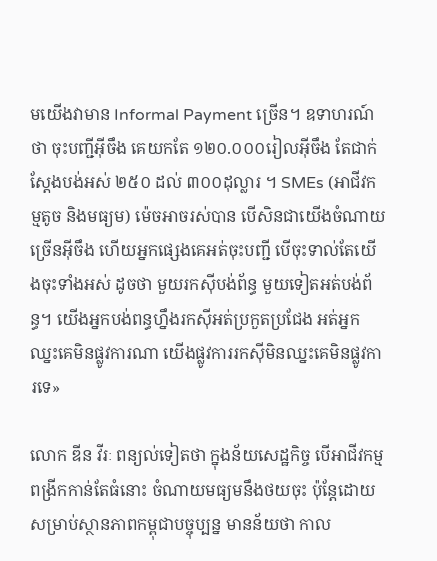មយើងវាមាន Informal Payment ច្រើន។ ឧទាហរណ៍ថា ចុះបញ្ជីអ៊ីចឹង គេយកតែ ១២០.០០០រៀលអ៊ីចឹង តែជាក់ស្ដែងបង់អស់ ២៥០ ដល់ ៣០០ដុល្លារ ។ SMEs (អាជីវកម្មតូច និងមធ្យម) ម៉េចអាចរស់បាន បើសិនជាយើងចំណាយច្រើនអ៊ីចឹង ហើយអ្នកផ្សេងគេអត់ចុះបញ្ជី បើចុះទាល់តែយើងចុះទាំងអស់ ដូចថា មួយរកស៊ីបង់ព័ន្ធ មួយទៀតអត់បង់ព័ន្ធ។ យើងអ្នកបង់ពន្ធហ្នឹងរកស៊ីអត់ប្រកួតប្រជែង អត់អ្នកឈ្នះគេមិនផ្លូវការណា យើងផ្លូវការរកស៊ីមិនឈ្នះគេមិនផ្លូវការទេ»

លោក ឌីន វីរៈ ពន្យល់ទៀតថា ក្នុងន័យសេដ្ឋកិច្ច បើអាជីវកម្មពង្រីកកាន់តែធំនោះ ចំណាយមធ្យមនឹងថយចុះ ប៉ុន្តែដោយសម្រាប់ស្ថានភាពកម្ពុជាបច្ចុប្បន្ន មានន័យថា កាល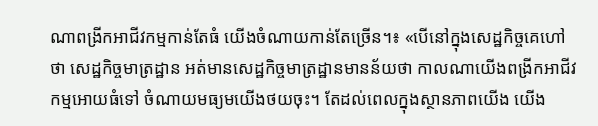ណាពង្រីកអាជីវកម្មកាន់តែធំ យើងចំណាយកាន់តែច្រើន។៖ «បើនៅក្នុងសេដ្ឋកិច្ចគេហៅថា សេដ្ឋកិច្ចមាត្រដ្ឋាន អត់មានសេដ្ឋកិច្ចមាត្រដ្ឋានមានន័យថា កាលណាយើងពង្រីកអាជីវកម្មអោយធំទៅ ចំណាយមធ្យមយើងថយចុះ។ តែដល់ពេលក្នុងស្ថានភាពយើង យើង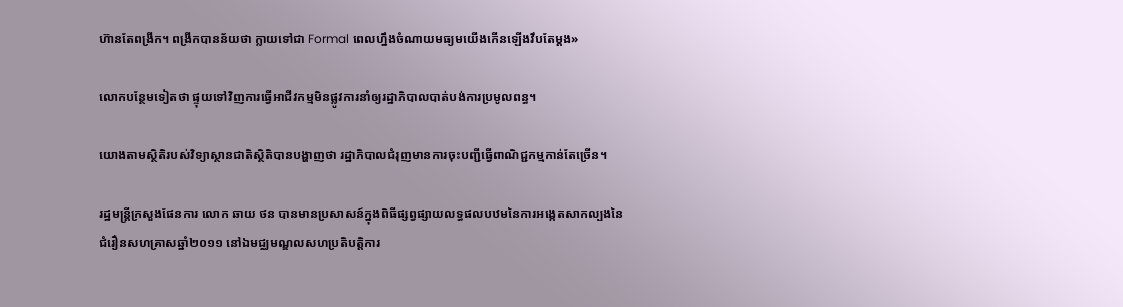ហ៊ានតែពង្រីក។ ពង្រីកបានន័យថា ក្លាយទៅជា Formal ពេលហ្នឹងចំណាយមធ្យមយើងកើនឡើងវឹបតែម្ដង»

លោកបន្ថែមទៀតថា ផ្ទុយទៅវិញការធ្វើអាជីវកម្មមិនផ្លូវការនាំឲ្យរដ្ឋាភិបាលបាត់បង់ការប្រមូលពន្ធ។

យោងតាមស្ថិតិរបស់វិទ្យាស្ថានជាតិស្ថិតិបានបង្ហាញថា រដ្ឋាភិបាលជំរុញមានការចុះបញ្ជីធ្វើពាណិជ្ជកម្មកាន់តែច្រើន។

រដ្ឋមន្ត្រីក្រសួងផែនការ លោក ឆាយ ថន បានមានប្រសាសន៍ក្នុងពិធីផ្សព្វផ្សាយលទ្ធផលបឋមនៃការអង្កេតសាកល្បងនៃជំរឿនសហគ្រាសឆ្នាំ២០១១ នៅឯមជ្ឈមណ្ឌលសហប្រតិបត្តិការ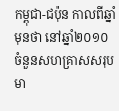កម្ពុជា-ជប៉ុន កាលពីឆ្នាំមុនថា នៅឆ្នាំ២០១០ ចំនួនសហគ្រាសសរុបមា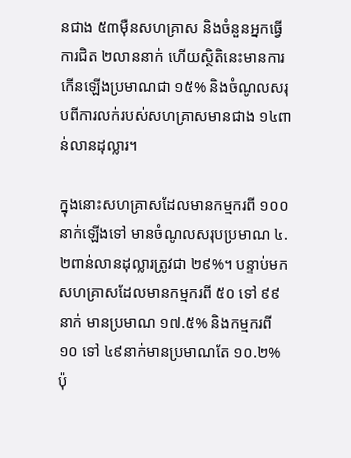នជាង ៥៣ម៉ឺនសហគ្រាស និងចំនួនអ្នកធ្វើការជិត ២លាននាក់ ហើយស្ថិតិនេះមានការកើនឡើងប្រមាណជា ១៥% និងចំណូលសរុបពីការលក់របស់សហគ្រាសមានជាង ១៤ពាន់លានដុល្លារ។

ក្នុងនោះសហគ្រាសដែលមានកម្មករពី ១០០នាក់ឡើងទៅ មានចំណូលសរុបប្រមាណ ៤.២ពាន់លានដុល្លារត្រូវជា ២៩%។ បន្ទាប់មកសហគ្រាសដែលមានកម្មករពី ៥០ ទៅ ៩៩នាក់ មានប្រមាណ ១៧.៥% និងកម្មករពី ១០ ទៅ ៤៩នាក់មានប្រមាណតែ ១០.២% ប៉ុ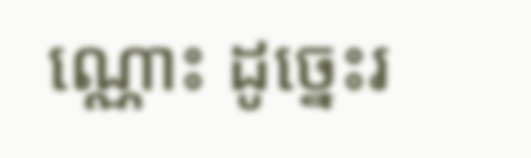ណ្ណោះ ដូច្នេះរ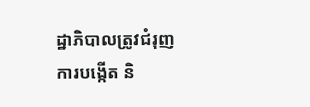ដ្ឋាភិបាលត្រូវជំរុញការបង្កើត និ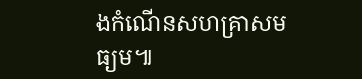ងកំណើនសហគ្រាសមធ្យម៕